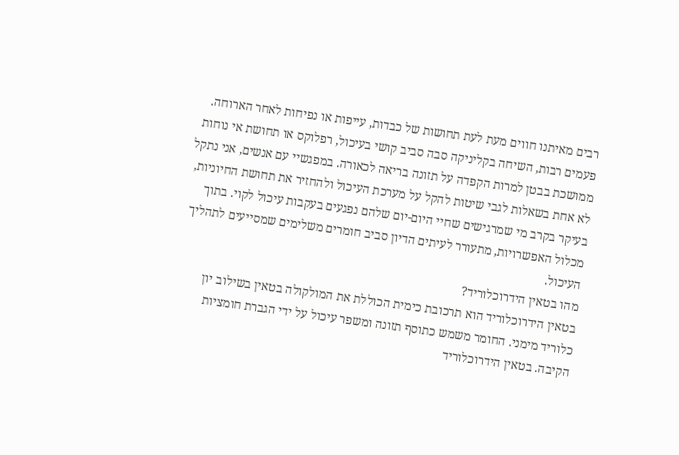רבים מאיתנו חווים מעת לעת תחושות של כבדות, עייפות או נפיחות לאחר הארוחה. פעמים רבות, השיחה בקליניקה סבה סביב קושי בעיכול, רפלוקס או תחושת אי נוחות ממושכת בבטן למרות הקפדה על תזונה בריאה לכאורה. במפגשיי עם אנשים, אני נתקל לא אחת בשאלות לגבי שיטות להקל על מערכת העיכול ולהחזיר את תחושת החיוניות, בעיקר בקרב מי שמרגישים שחיי היום-יום שלהם נפגעים בעקבות עיכול לקוי. בתוך מכלול האפשרויות, מתעורר לעיתים הדיון סביב חומרים משלימים שמסייעים לתהליך העיכול.
מהו בטאין הידרוכלוריד?
בטאין הידרוכלוריד הוא תרכובת כימית הכוללת את המולקולה בטאין בשילוב יון כלוריד מימני. החומר משמש כתוסף תזונה ומשפר עיכול על ידי הגברת חומציות הקיבה. בטאין הידרוכלוריד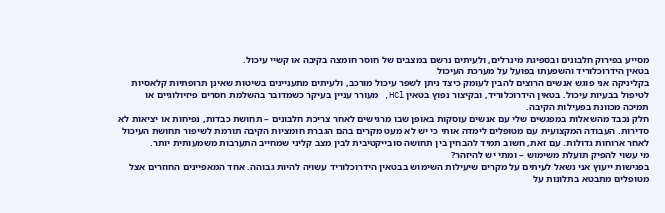מסייע בפירוק חלבונים ובספיגת מינרלים, ולעיתים נרשם במצבים של חוסר חומצה בקיבה או קשיי עיכול.
בטאין הידרוכלוריד והשפעתו בפועל על מערכת העיכול
בקליניקה אני פוגש אנשים הרוצים להבין לעומק כיצד ניתן לשפר עיכול מורכב, ולעיתים מתעניינים בשיטות שאינן תרופתיות קלאסיות לטיפול בבעיות עיכול. בטאין הידרוכלוריד, ובקיצור נפוץ בטאין HCl, מעורר עניין בעיקר כשמדובר בהשלמת חסרים פיזיולוגיים או תמיכה מכוונת בפעילות הקיבה.
חלק נכבד מהשאלות במפגשים שלי עם אנשים עוסקות באופן שבו מרגישים לאחר צריכת חלבונים – תחושת כבדות, נפיחות או יציאות לא סדירות. העבודה המקצועית עם מטופלים לימדה אותי כי יש לא מעט מקרים בהם הגברת חומציות הקיבה תורמת לשיפור תחושת העיכול לאחר ארוחות גדולות. עם זאת, חשוב תמיד להבחין בין תחושה סובייקטיבית לבין מצב קליני שמחייב התערבות משמעותית יותר.
מי עשוי להפיק תועלת משימוש – ומתי יש להיזהר?
בפגישות ייעוץ אני נשאל לעיתים על מקרים שיעילות השימוש בבטאין הידרוכלוריד עשויה להיות גבוהה. אחד המאפיינים החוזרים אצל מטופלים מתבטא בתלונות על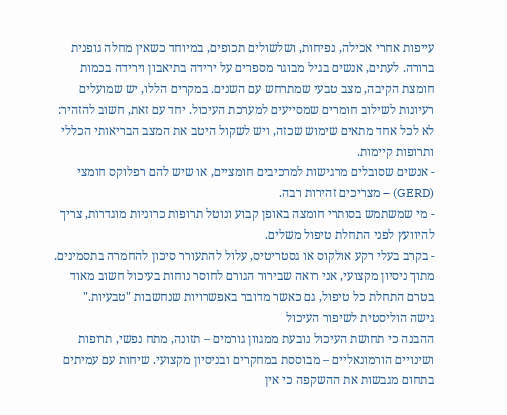עייפות אחרי אכילה, נפיחות, ושלשולים תכופים, במיוחד כשאין מחלה גופנית ברורה. לעתים, אנשים בגיל מבוגר מספרים על ירידה בתיאבון וירידה בכמות חומצת הקיבה, מצב טבעי שמתרחש עם השנים. במקרים הללו, יש שמועלים רעיונות לשילוב חומרים שמסייעים למערכת העיכול. יחד עם זאת, חשוב להזהיר: לא לכל אחד מתאים שימוש שכזה, ויש לשקול היטב את המצב הבריאותי הכללי ותרופות קיימות.
- אנשים שסובלים מרגישות למרכיבים חומציים, או שיש להם רפלוקס חומצי (GERD) – מצריכים זהירות רבה.
- מי שמשתמש בסותרי חומצה באופן קבוע ונוטל תרופות כרוניות מוגדרות, צריך להיוועץ לפני התחלת טיפול משלים.
- בקרב בעלי רקע אולקוס או גסטריטיס, עלול להתעורר סיכון להחמרה בתסמינים.
מתוך ניסיון מקצועי, אני רואה שבירור הגורם לחוסר נוחות בעיכול חשוב מאוד בטרם התחלת כל טיפול, גם כאשר מדובר באפשרויות שנחשבות "טבעיות."
גישה הוליסטית לשיפור העיכול
ההבנה כי תחושת העיכול נובעת ממגוון גורמים – תזונה, מתח נפשי, תרופות ושינויים הורמונאליים – מבוססת במחקרים ובניסיון מקצועי. שיחות עם עמיתים בתחום מגבשות את ההשקפה כי אין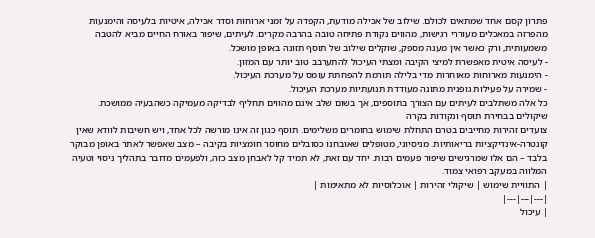פתרון קסם אחד שמתאים לכולם. שילוב של אכילה מודעת, הקפדה על זמני ארוחות וסדר אכילה, איטיות בלעיסה והימנעות מהפרזה במאכלים מעוררי רגישות, מהווים נקודת פתיחה טובה בהרבה מקרים. לעיתים, שיפור באורח החיים מביא להטבה משמעותית, ורק כאשר אין מענה מספק, שוקלים שילוב של תוסף תזונה באופן מושכל.
- לעיסה איטית מאפשרת למיצי הקיבה ומצתי העיכול להתערבב טוב יותר עם המזון.
- הימנעות מארוחות מאוחרות מדי בלילה תורמת להפחתת עומס על מערכת העיכול.
- שמירה על פעילות גופנית מתונה מעודדת תנועתיות מערכת העיכול.
כל אלה משתלבים לעיתים עם הצורך בתוספים, אך בשום שלב אינם מהווים תחליף לבדיקה מעמיקה כשהבעיה ממושכת.
שיקולים בבחירת תוסף ונקודות בקרה
צועדים זהירות מחייבים בטרם התחלת שימוש בחומרים משלימים. תוסף כגון זה אינו מורשה לכל אחד, ויש חשיבות לוודא שאין קונטרה-אינדיקציות בריאותיות. מניסיוני, מטופלים שאובחנו כסובלים מחוסר חומציות בקיבה – מצב שאפשר לאתר באופן מבוקר בלבד – הם אלו שמרגישים שיפור פעמים רבות. יחד עם זאת, לא תמיד קל לאבחן מצב כזה, ולפעמים מדובר בתהליך ניסוי וטעיה המלווה במעקב רפואי צמוד.
| התוויית שימוש | שיקולי זהירות | אוכלוסיות לא מתאימות |
|---|---|---|
| עיכול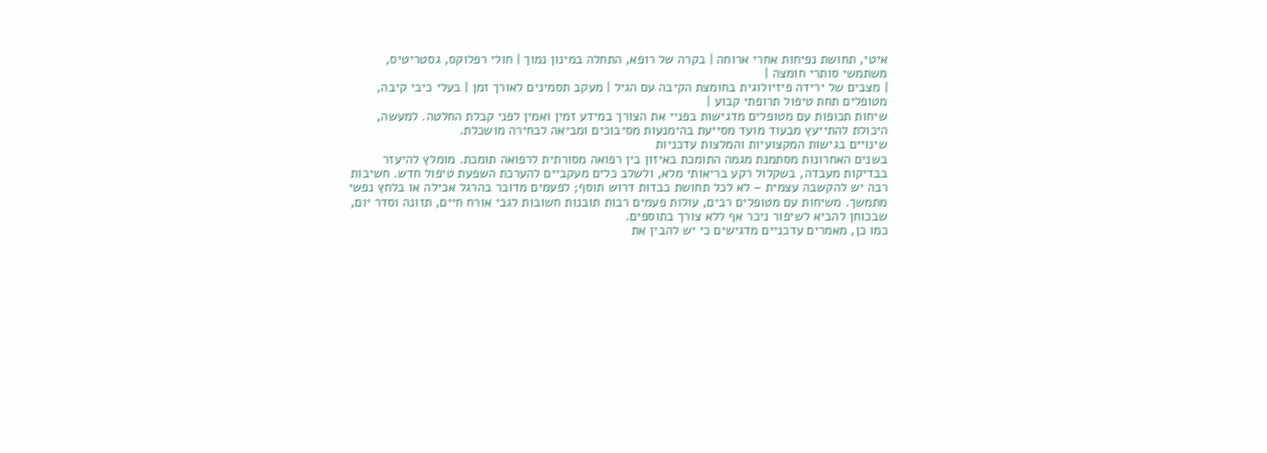איטי, תחושת נפיחות אחרי ארוחה | בקרה של רופא, התחלה במינון נמוך | חולי רפלוקס, גסטריטיס, משתמשי סותרי חומצה |
| מצבים של ירידה פיזיולוגית בחומצת הקיבה עם הגיל | מעקב תסמינים לאורך זמן | בעלי כיבי קיבה, מטופלים תחת טיפול תרופתי קבוע |
שיחות תכופות עם מטופלים מדגישות בפניי את הצורך במידע זמין ואמין לפני קבלת החלטה. למעשה, היכולת להתייעץ מבעוד מועד מסייעת בהימנעות מסיבוכים ומביאה לבחירה מושכלת.
שינויים בגישות המקצועיות והמלצות עדכניות
בשנים האחרונות מסתמנת מגמה התומכת באיזון בין רפואה מסורתית לרפואה תומכת. מומלץ להיעזר בבדיקות מעבדה, בשקלול רקע בריאותי מלא, ולשלב כלים מעקביים להערכת השפעת טיפול חדש. חשיבות רבה יש להקשבה עצמית – לא לכל תחושת כבדות דרוש תוסף; לפעמים מדובר בהרגל אכילה או בלחץ נפשי מתמשך. משיחות עם מטופלים רבים, עולות פעמים רבות תובנות חשובות לגבי אורח חיים, תזונה וסדר יום, שבכוחן להביא לשיפור ניכר אף ללא צורך בתוספים.
כמו כן, מאמרים עדכניים מדגישים כי יש להבין את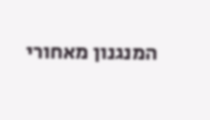המנגנון מאחורי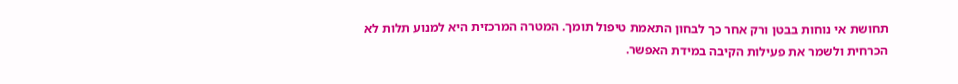תחושת אי נוחות בבטן ורק אחר כך לבחון התאמת טיפול תומך. המטרה המרכזית היא למנוע תלות לא הכרחית ולשמר את פעילות הקיבה במידת האפשר.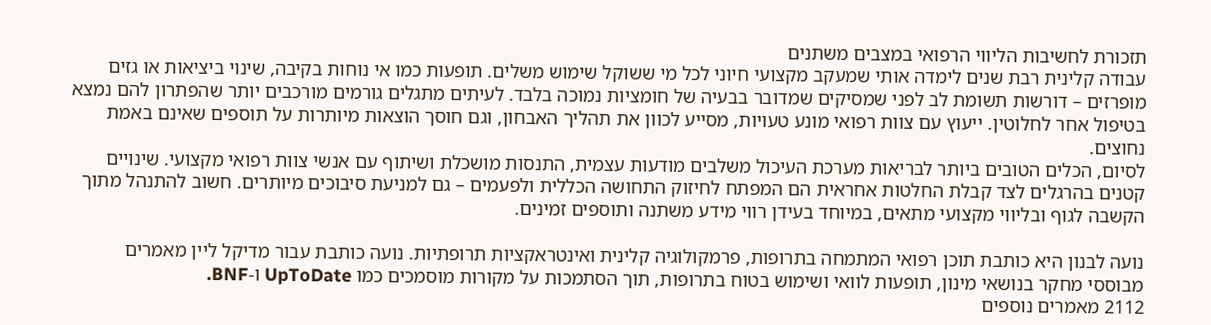תזכורת לחשיבות הליווי הרפואי במצבים משתנים
עבודה קלינית רבת שנים לימדה אותי שמעקב מקצועי חיוני לכל מי ששוקל שימוש משלים. תופעות כמו אי נוחות בקיבה, שינוי ביציאות או גזים מופרזים – דורשות תשומת לב לפני שמסיקים שמדובר בבעיה של חומציות נמוכה בלבד. לעיתים מתגלים גורמים מורכבים יותר שהפתרון להם נמצא בטיפול אחר לחלוטין. ייעוץ עם צוות רפואי מונע טעויות, מסייע לכוון את תהליך האבחון, וגם חוסך הוצאות מיותרות על תוספים שאינם באמת נחוצים.
לסיום, הכלים הטובים ביותר לבריאות מערכת העיכול משלבים מודעות עצמית, התנסות מושכלת ושיתוף עם אנשי צוות רפואי מקצועי. שינויים קטנים בהרגלים לצד קבלת החלטות אחראית הם המפתח לחיזוק התחושה הכללית ולפעמים – גם למניעת סיבוכים מיותרים. חשוב להתנהל מתוך הקשבה לגוף ובליווי מקצועי מתאים, במיוחד בעידן רווי מידע משתנה ותוספים זמינים.

נועה לבנון היא כותבת תוכן רפואי המתמחה בתרופות, פרמקולוגיה קלינית ואינטראקציות תרופתיות. נועה כותבת עבור מדיקל ליין מאמרים מבוססי מחקר בנושאי מינון, תופעות לוואי ושימוש בטוח בתרופות, תוך הסתמכות על מקורות מוסמכים כמו UpToDate ו-BNF.
2112 מאמרים נוספים